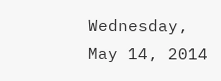Wednesday, May 14, 2014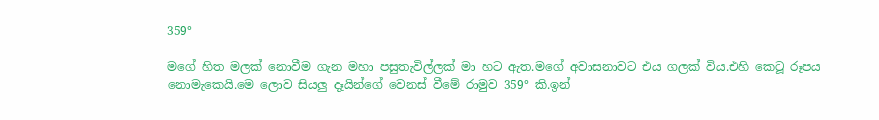359°

මගේ හිත මලක් නොවීම ගැන මහා පසුතැවිල්ලක් මා හට ඇත.මගේ අවාසනාවට එය ගලක් විය.එහි කෙටූ රූපය නොමැකෙයි.මෙ ලොව සියලු දෑයින්ගේ වෙනස් වීමේ රාමුව 359° කි.ඉන්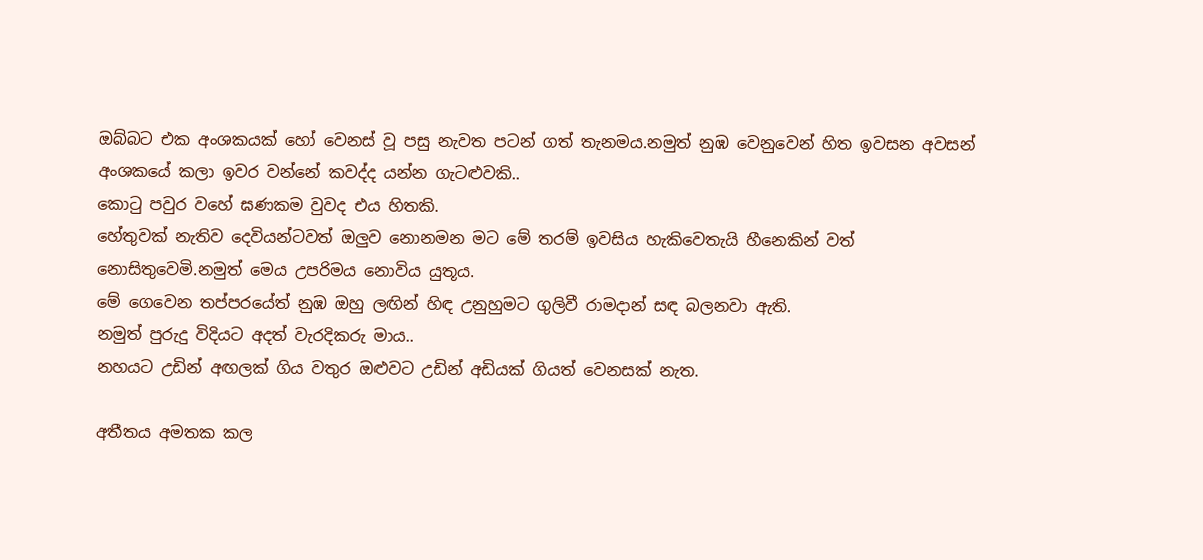ඔබ්බට එක අංශකයක් හෝ වෙනස් වූ පසු නැවත පටන් ගත් තැනමය.නමුත් නුඹ වෙනුවෙන් හිත ඉවසන අවසන් අංශකයේ කලා ඉවර වන්නේ කවද්ද යන්න ගැටළුවකි..
කොටු පවුර වහේ ඝණකම වුවද එය හිතකි.
හේතුවක් නැතිව දෙවියන්ටවත් ඔලුව නොනමන මට මේ තරම් ඉවසිය හැකිවෙතැයි හීනෙකින් වත් නොසිතුවෙමි.නමුත් මෙය උපරිමය නොවිය යුතූය.
මේ ගෙවෙන තප්පරයේත් නුඹ ඔහු ලඟින් හිඳ උනුහුමට ගුලිවී රාමදාන් සඳ බලනවා ඇති.
නමුත් පුරුදු විදියට අදත් වැරදිකරු මාය..
නහයට උඩින් අඟලක් ගිය වතුර ඔළුවට උඩින් අඩියක් ගියත් වෙනසක් නැත.

අතීතය අමතක කල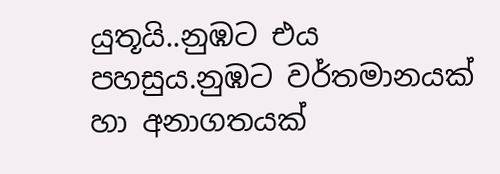යුතූයි..නුඹට එය පහසුය.නුඹට වර්තමානයක් හා අනාගතයක්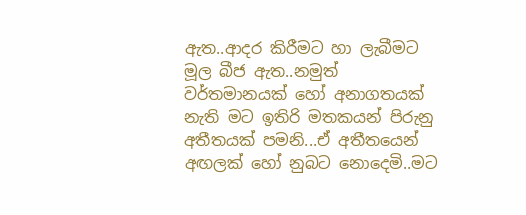ඇත..ආදර කිරීමට හා ලැබීමට මූල බීජ ඇත..නමුත් වර්තමානයක් හෝ අනාගතයක් නැති මට ඉතිරි මතකයන් පිරුනු අතීතයක් පමනි...ඒ අතීතයෙන් අඟලක් හෝ නුබට නොදෙමි..මට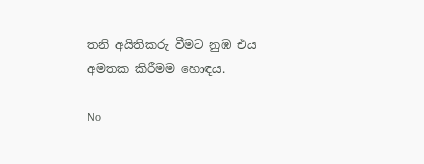තනි අයිතිකරු වීමට නුඹ එය අමතක කිරීමම හොඳය.

No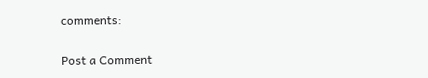comments:

Post a Comment